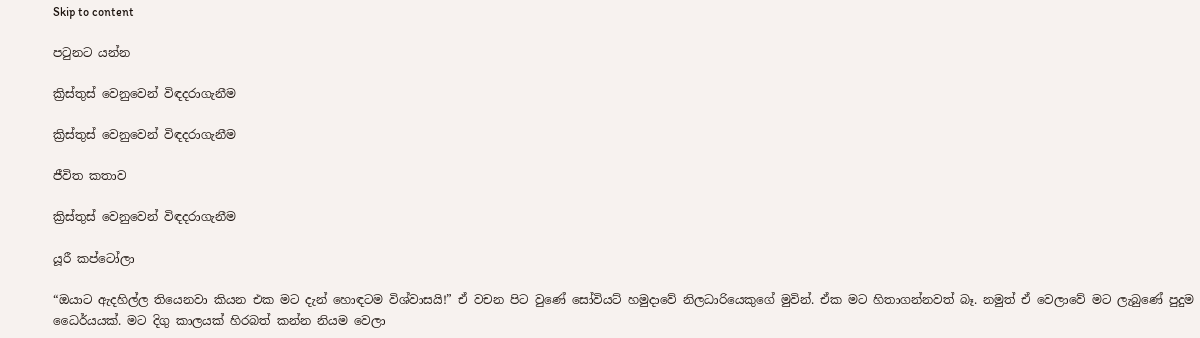Skip to content

පටුනට යන්න

ක්‍රිස්තුස් වෙනුවෙන් විඳදරාගැනීම

ක්‍රිස්තුස් වෙනුවෙන් විඳදරාගැනීම

ජීවිත කතාව

ක්‍රිස්තුස් වෙනුවෙන් විඳදරාගැනීම

යූරී කප්ටෝලා

“ඔයාට ඇදහිල්ල තියෙනවා කියන එක මට දැන් හොඳටම විශ්වාසයි!” ඒ වචන පිට වුණේ සෝවියට් හමුදාවේ නිලධාරියෙකුගේ මුවින්. ඒක මට හිතාගන්නවත් බෑ. නමුත් ඒ වෙලාවේ මට ලැබුණේ පුදුම ධෛර්යයක්. මට දිගු කාලයක් හිරබත් කන්න නියම වෙලා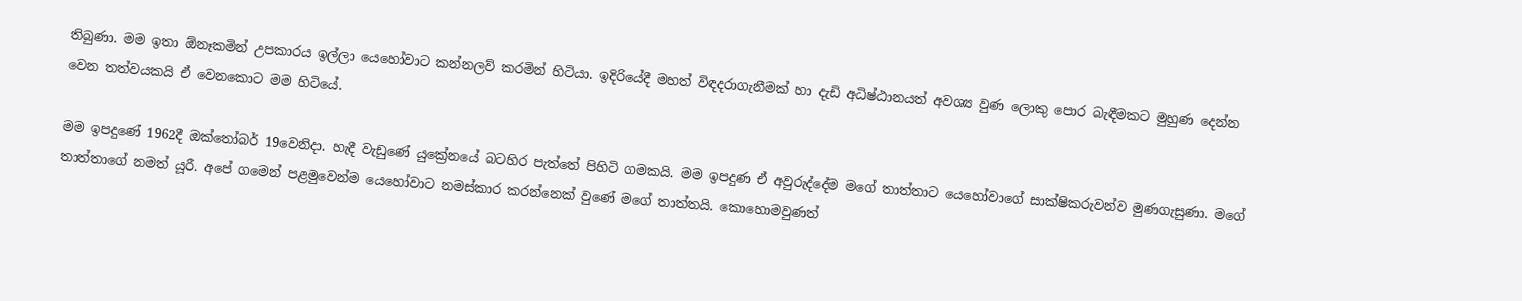තිබුණා. මම ඉතා ඕනෑකමින් උපකාරය ඉල්ලා යෙහෝවාට කන්නලව් කරමින් හිටියා. ඉදිරියේදී මහත් විඳදරාගැනීමක් හා දැඩි අධිෂ්ඨානයත් අවශ්‍ය වුණ ලොකු පොර බැඳීමකට මුහුණ දෙන්න වෙන තත්වයකයි ඒ වෙනකොට මම හිටියේ.

මම ඉපදුණේ 1962දී ඔක්තෝබර් 19වෙනිදා. හැදී වැඩුණේ යුක්‍රේනයේ බටහිර පැත්තේ පිහිටි ගමකයි. මම ඉපදුණ ඒ අවුරුද්දේම මගේ තාත්තාට යෙහෝවාගේ සාක්ෂිකරුවන්ව මුණගැසුණා. මගේ තාත්තාගේ නමත් යූරී. අපේ ගමෙන් පළමුවෙන්ම යෙහෝවාට නමස්කාර කරන්නෙක් වුණේ මගේ තාත්තයි. කොහොමවුණත්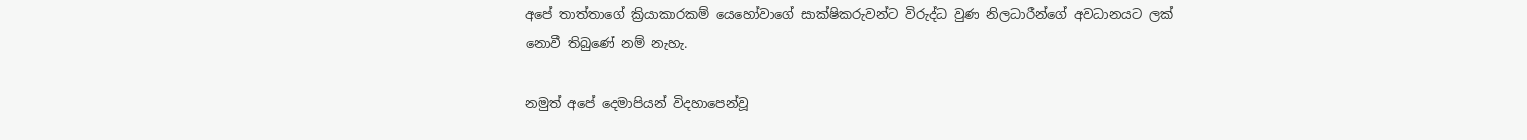අපේ තාත්තාගේ ක්‍රියාකාරකම් යෙහෝවාගේ සාක්ෂිකරුවන්ට විරුද්ධ වුණ නිලධාරීන්ගේ අවධානයට ලක් නොවී තිබුණේ නම් නැහැ.

නමුත් අපේ දෙමාපියන් විදහාපෙන්වූ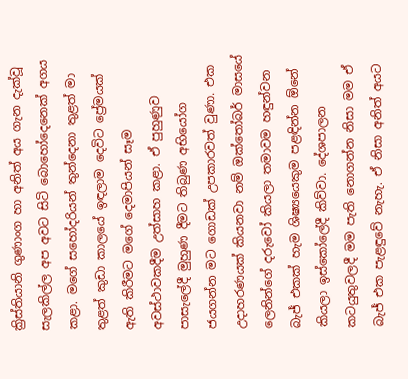ක්‍රිස්තියානි ගුණාංග හා අනිත් අය ගැන දැක්වූ සැලකිල්ල අප අවට සිටි බොහෝදෙනෙක් අගය කළා. මගේ සහෝදරියන් තුන්දෙනා තුළත් මා තුළත් කුඩා කාලයේ ඉඳලාම දෙවිට ප්‍රේමයක් ඇති කිරීමට මගේ දෙමාපියන් සෑම අවස්ථාවකදීම උත්සාහ කළා. ඒ පුහුණුව පාසැලේදී මුහුණ දීමට තිබුණ අභියෝග ජයගන්න මට ගොඩක් උපකාරවත් වුණා. එක උදාහරණයක් කියනවා නම් ඔක්තෝබර් මාසයේ ලෙනින්ගේ දරුවෝ කියලා තමාවම හඳුන්වන බැජ් එකක් හැම ශිෂ්‍යයෙකුම පළඳින්න ඕනේ කියලා ඉස්කෝලේදී කිව්වා. දේශපාලන කටයුතුවලදී මම පැති නොගන්න නිසා මම ඒ බැජ් එක පැළඳුවේ නැහැ. ඒ නිසා අනිත් අයට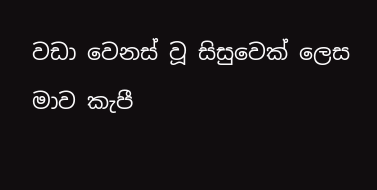වඩා වෙනස් වූ සිසුවෙක් ලෙස මාව කැපී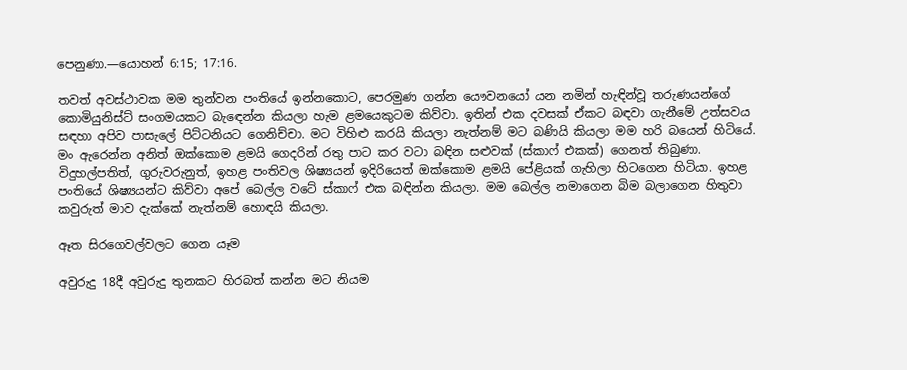පෙනුණා.—යොහන් 6:15; 17:16.

තවත් අවස්ථාවක මම තුන්වන පංතියේ ඉන්නකොට, පෙරමුණ ගන්න යෞවනයෝ යන නමින් හැඳින්වූ තරුණයන්ගේ කොමියුනිස්ට් සංගමයකට බැඳෙන්න කියලා හැම ළමයෙකුටම කිව්වා. ඉතින් එක දවසක් ඒකට බඳවා ගැනීමේ උත්සවය සඳහා අපිව පාසැලේ පිට්ටනියට ගෙනිච්චා. මට විහිළු කරයි කියලා නැත්නම් මට බණියි කියලා මම හරි බයෙන් හිටියේ. මං ඇරෙන්න අනිත් ඔක්කොම ළමයි ගෙදරින් රතු පාට කර වටා බඳින සළුවක් (ස්කාෆ් එකක්) ගෙනත් තිබුණා. විදුහල්පතිත්, ගුරුවරුනුත්, ඉහළ පංතිවල ශිෂ්‍යයන් ඉදිරියෙත් ඔක්කොම ළමයි පේළියක් ගැහිලා හිටගෙන හිටියා. ඉහළ පංතියේ ශිෂ්‍යයන්ට කිව්වා අපේ බෙල්ල වටේ ස්කාෆ් එක බඳින්න කියලා. මම බෙල්ල නමාගෙන බිම බලාගෙන හිතුවා කවුරුත් මාව දැක්කේ නැත්නම් හොඳයි කියලා.

ඈත සිරගෙවල්වලට ගෙන යෑම

අවුරුදු 18දී අවුරුදු තුනකට හිරබත් කන්න මට නියම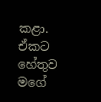කළා. ඒකට හේතුව මගේ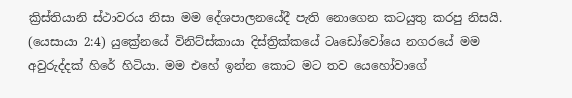ක්‍රිස්තියානි ස්ථාවරය නිසා මම දේශපාලනයේදී පැති නොගෙන කටයුතු කරපු නිසයි. (යෙසායා 2:4) යුක්‍රේනයේ විනිට්ස්කායා දිස්ත්‍රික්කයේ ටෘඩෝවෝයෙ නගරයේ මම අවුරුද්දක් හිරේ හිටියා. මම එහේ ඉන්න කොට මට තව යෙහෝවාගේ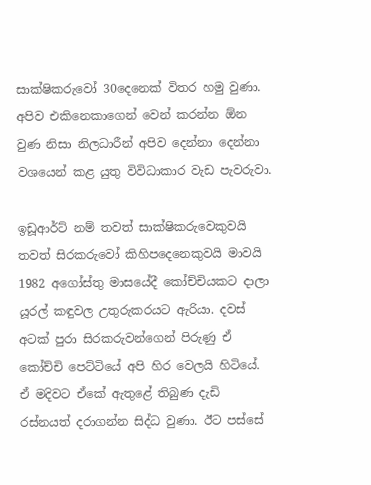සාක්ෂිකරුවෝ 30දෙනෙක් විතර හමු වුණා. අපිව එකිනෙකාගෙන් වෙන් කරන්න ඕන වුණ නිසා නිලධාරීන් අපිව දෙන්නා දෙන්නා වශයෙන් කළ යුතු විවිධාකාර වැඩ පැවරුවා.

ඉඩූආර්ට් නම් තවත් සාක්ෂිකරුවෙකුවයි තවත් සිරකරුවෝ කිහිපදෙනෙකුවයි මාවයි 1982 අගෝස්තු මාසයේදී කෝච්චියකට දාලා යූරල් කඳුවල උතුරුකරයට ඇරියා. දවස් අටක් පුරා සිරකරුවන්ගෙන් පිරුණු ඒ කෝච්චි පෙට්ටියේ අපි හිර වෙලයි හිටියේ. ඒ මදිවට ඒකේ ඇතුළේ තිබුණ දැඩි රස්නයත් දරාගන්න සිද්ධ වුණා. ඊට පස්සේ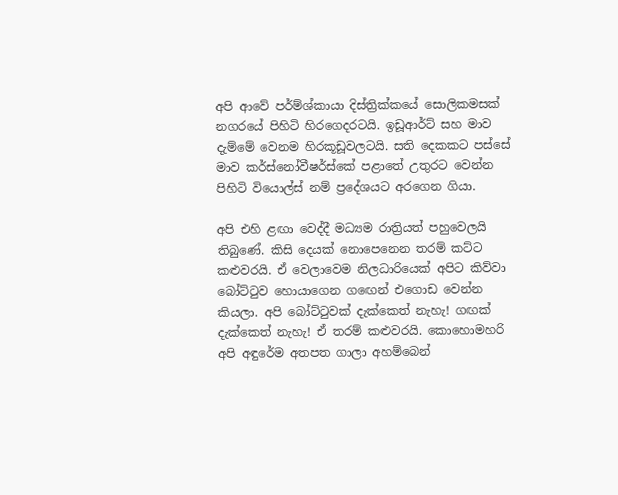අපි ආවේ පර්ම්ශ්කායා දිස්ත්‍රික්කයේ සොලිකමසක් නගරයේ පිහිටි හිරගෙදරටයි. ඉඩූආර්ට් සහ මාව දැම්මේ වෙනම හිරකූඩූවලටයි. සති දෙකකට පස්සේ මාව කර්ස්නෝවීෂර්ස්කේ පළාතේ උතුරට වෙන්න පිහිටි වියොල්ස් නම් ප්‍රදේශයට අරගෙන ගියා.

අපි එහි ළඟා වෙද්දී මධ්‍යම රාත්‍රියත් පහුවෙලයි තිබුණේ. කිසි දෙයක් නොපෙනෙන තරම් කට්ට කළුවරයි. ඒ වෙලාවෙම නිලධාරියෙක් අපිට කිව්වා බෝට්ටුව හොයාගෙන ගඟෙන් එගොඩ වෙන්න කියලා. අපි බෝට්ටුවක් දැක්කෙත් නැහැ! ගඟක් දැක්කෙත් නැහැ! ඒ තරම් කළුවරයි. කොහොමහරි අපි අඳුරේම අතපත ගාලා අහම්බෙන්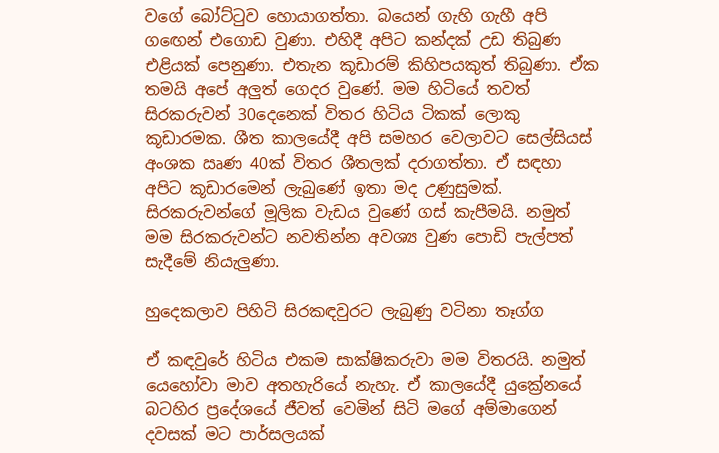වගේ බෝට්ටුව හොයාගත්තා. බයෙන් ගැහි ගැහී අපි ගඟෙන් එගොඩ වුණා. එහිදී අපිට කන්දක් උඩ තිබුණ එළියක් පෙනුණා. එතැන කූඩාරම් කිහිපයකුත් තිබුණා. ඒක තමයි අපේ අලුත් ගෙදර වුණේ. මම හිටියේ තවත් සිරකරුවන් 30දෙනෙක් විතර හිටිය ටිකක් ලොකු කූඩාරමක. ශීත කාලයේදී අපි සමහර වෙලාවට සෙල්සියස් අංශක ඍණ 40ක් විතර ශීතලක් දරාගත්තා. ඒ සඳහා අපිට කූඩාරමෙන් ලැබුණේ ඉතා මද උණුසුමක්. සිරකරුවන්ගේ මූලික වැඩය වුණේ ගස් කැපීමයි. නමුත් මම සිරකරුවන්ට නවතින්න අවශ්‍ය වුණ පොඩි පැල්පත් සැදීමේ නියැලුණා.

හුදෙකලාව පිහිටි සිරකඳවුරට ලැබුණු වටිනා තෑග්ග

ඒ කඳවුරේ හිටිය එකම සාක්ෂිකරුවා මම විතරයි. නමුත් යෙහෝවා මාව අතහැරියේ නැහැ. ඒ කාලයේදී යුක්‍රේනයේ බටහිර ප්‍රදේශයේ ජීවත් වෙමින් සිටි මගේ අම්මාගෙන් දවසක් මට පාර්සලයක්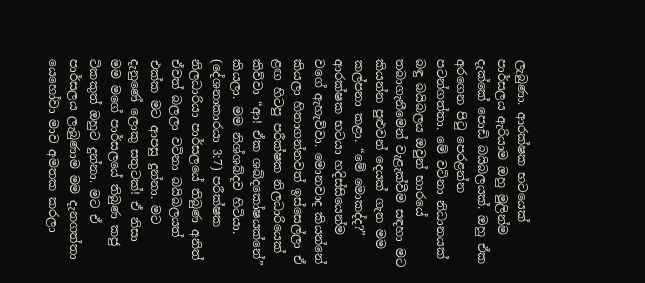ලැබුණා. ආරක්ෂක භටයෙක් පාර්සලය ඇරියාම ඔහු මුලින්ම දැක්කේ පොඩි බයිබලයක්. ඔහු ඒක අරගෙන පිටු පෙරළන්න පටන්ගත්තා. මේ වටිනා නිධානයක් බඳු බයිබලය ඔවුන් භාරයේ තබාගැනීමෙන් වැළැක්වීම සඳහා මට කියන්න පුළුවන් දෙයක් ගැන මම කල්පනා කළා. “මේ මොකද්ද?” ආරක්ෂක භටයා හදිස්සියෙන්ම වගේ ඇහැව්වා. මොනවාද කියන්නේ කියලා හිතාගන්නවත් ඉස්සෙල්ලා ඒ ළඟ හිටපු පරීක්ෂක නිලධාරියෙක් කිව්වා “ආ! ඒක ශබ්දකෝෂයක්නේ” කියලා. මම නිශ්ශබ්දව හිටියා. (දේශනාකාරයා 3:7) පරීක්ෂක නිලධාරියා පාර්සලයේ තිබුණ අනිත් ඒවත් බලලා වටිනා බයිබලයත් එක්ක මට ආපසු දුන්නා. මට දැනුණේ ලොකු සතුටක්! ඒ නිසා මම මගේ පාර්සලයේ තිබුණ කජු ටිකකුත් ඔහුට දුන්නා. මට ඒ පාර්සලය ලැබුණාම මම දැනගත්තා යෙහෝවා මාව අමතක කරලා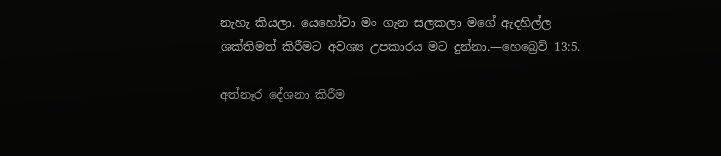නැහැ කියලා. යෙහෝවා මං ගැන සලකලා මගේ ඇදහිල්ල ශක්තිමත් කිරීමට අවශ්‍ය උපකාරය මට දුන්නා.—හෙබ්‍රෙව් 13:5.

අත්නෑර දේශනා කිරීම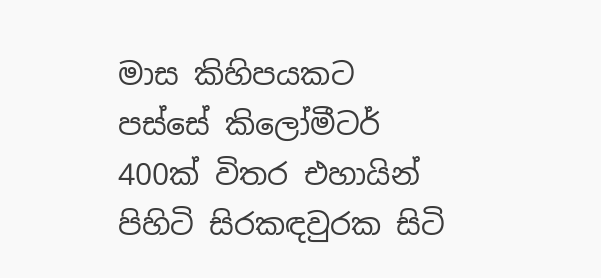මාස කිහිපයකට පස්සේ කිලෝමීටර් 400ක් විතර එහායින් පිහිටි සිරකඳවුරක සිටි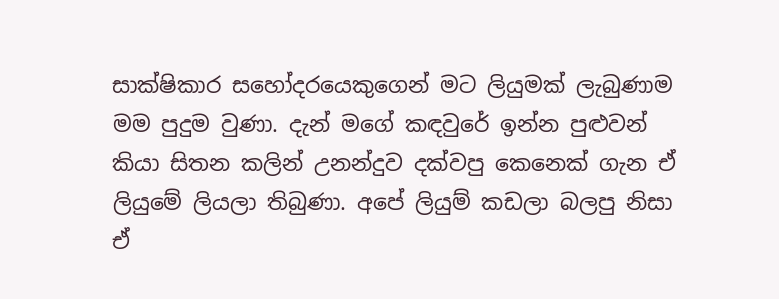සාක්ෂිකාර සහෝදරයෙකුගෙන් මට ලියුමක් ලැබුණාම මම පුදුම වුණා. දැන් මගේ කඳවුරේ ඉන්න පුළුවන් කියා සිතන කලින් උනන්දුව දක්වපු කෙනෙක් ගැන ඒ ලියුමේ ලියලා තිබුණා. අපේ ලියුම් කඩලා බලපු නිසා ඒ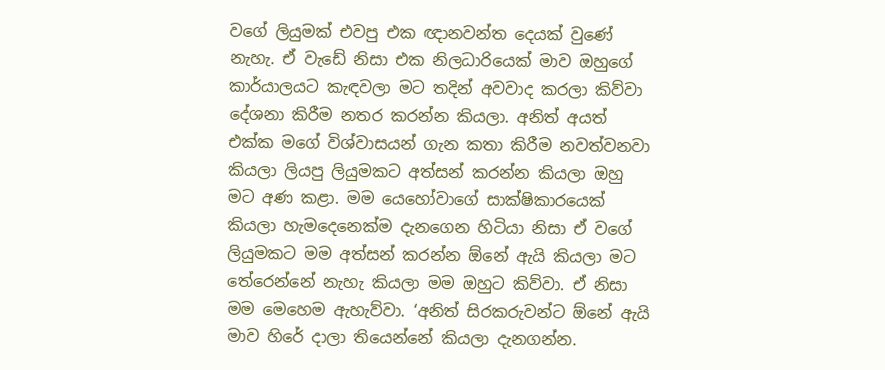වගේ ලියුමක් එවපු එක ඥානවන්ත දෙයක් වුණේ නැහැ. ඒ වැඩේ නිසා එක නිලධාරියෙක් මාව ඔහුගේ කාර්යාලයට කැඳවලා මට තදින් අවවාද කරලා කිව්වා දේශනා කිරීම නතර කරන්න කියලා. අනිත් අයත් එක්ක මගේ විශ්වාසයන් ගැන කතා කිරීම නවත්වනවා කියලා ලියපු ලියුමකට අත්සන් කරන්න කියලා ඔහු මට අණ කළා. මම යෙහෝවාගේ සාක්ෂිකාරයෙක් කියලා හැමදෙනෙක්ම දැනගෙන හිටියා නිසා ඒ වගේ ලියුමකට මම අත්සන් කරන්න ඕනේ ඇයි කියලා මට තේරෙන්නේ නැහැ කියලා මම ඔහුට කිව්වා. ඒ නිසා මම මෙහෙම ඇහැව්වා. ‘අනිත් සිරකරුවන්ට ඕනේ ඇයි මාව හිරේ දාලා තියෙන්නේ කියලා දැනගන්න.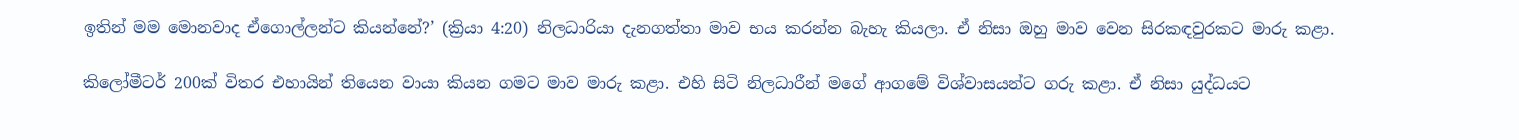ඉතින් මම මොනවාද ඒගොල්ලන්ට කියන්නේ?’ (ක්‍රියා 4:20) නිලධාරියා දැනගත්තා මාව භය කරන්න බැහැ කියලා. ඒ නිසා ඔහු මාව වෙන සිරකඳවුරකට මාරු කළා.

කිලෝමීටර් 200ක් විතර එහායින් තියෙන වායා කියන ගමට මාව මාරු කළා. එහි සිටි නිලධාරීන් මගේ ආගමේ විශ්වාසයන්ට ගරු කළා. ඒ නිසා යුද්ධයට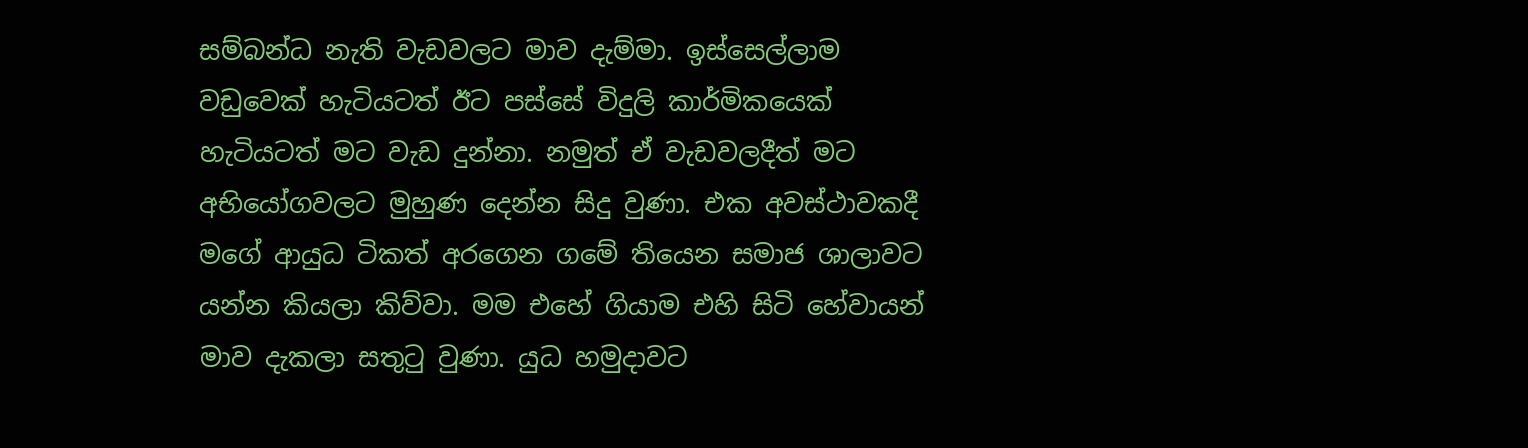සම්බන්ධ නැති වැඩවලට මාව දැම්මා. ඉස්සෙල්ලාම වඩුවෙක් හැටියටත් ඊට පස්සේ විදුලි කාර්මිකයෙක් හැටියටත් මට වැඩ දුන්නා. නමුත් ඒ වැඩවලදීත් මට අභියෝගවලට මුහුණ දෙන්න සිදු වුණා. එක අවස්ථාවකදී මගේ ආයුධ ටිකත් අරගෙන ගමේ තියෙන සමාජ ශාලාවට යන්න කියලා කිව්වා. මම එහේ ගියාම එහි සිටි හේවායන් මාව දැකලා සතුටු වුණා. යුධ හමුදාවට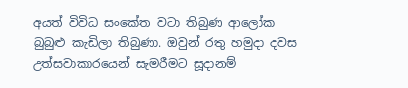අයත් විවිධ සංකේත වටා තිබුණ ආලෝක බුබුළු කැඩිලා තිබුණා. ඔවුන් රතු හමුදා දවස උත්සවාකාරයෙන් සැමරීමට සූදානම්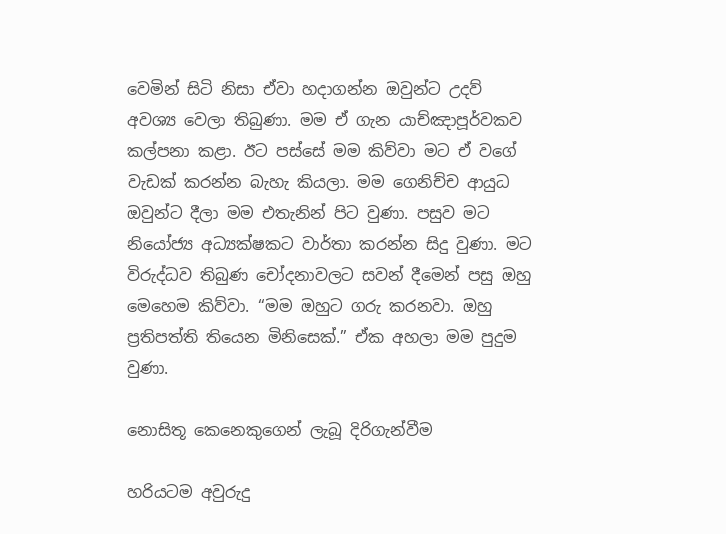වෙමින් සිටි නිසා ඒවා හදාගන්න ඔවුන්ට උදව් අවශ්‍ය වෙලා තිබුණා. මම ඒ ගැන යාච්ඤාපූර්වකව කල්පනා කළා. ඊට පස්සේ මම කිව්වා මට ඒ වගේ වැඩක් කරන්න බැහැ කියලා. මම ගෙනිච්ච ආයුධ ඔවුන්ට දීලා මම එතැනින් පිට වුණා. පසුව මට නියෝජ්‍ය අධ්‍යක්ෂකට වාර්තා කරන්න සිදු වුණා. මට විරුද්ධව තිබුණ චෝදනාවලට සවන් දීමෙන් පසු ඔහු මෙහෙම කිව්වා. “මම ඔහුට ගරු කරනවා. ඔහු ප්‍රතිපත්ති තියෙන මිනිසෙක්.” ඒක අහලා මම පුදුම වුණා.

නොසිතූ කෙනෙකුගෙන් ලැබූ දිරිගැන්වීම

හරියටම අවුරුදු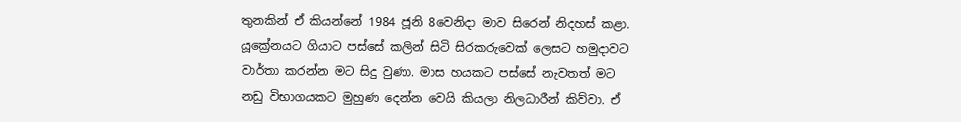තුනකින් ඒ කියන්නේ 1984 ජූනි 8වෙනිදා මාව සිරෙන් නිදහස් කළා. යූක්‍රේනයට ගියාට පස්සේ කලින් සිටි සිරකරුවෙක් ලෙසට හමුදාවට වාර්තා කරන්න මට සිදු වුණා. මාස හයකට පස්සේ නැවතත් මට නඩු විභාගයකට මුහුණ දෙන්න වෙයි කියලා නිලධාරීන් කිව්වා. ඒ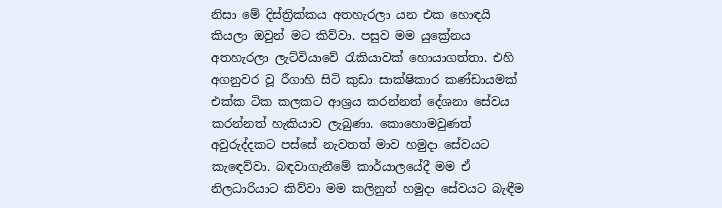නිසා මේ දිස්ත්‍රික්කය අතහැරලා යන එක හොඳයි කියලා ඔවුන් මට කිව්වා. පසුව මම යුක්‍රේනය අතහැරලා ලැට්වියාවේ රැකියාවක් හොයාගත්තා. එහි අගනුවර වූ රීගාහි සිටි කුඩා සාක්ෂිකාර කණ්ඩායමක් එක්ක ටික කලකට ආශ්‍රය කරන්නත් දේශනා සේවය කරන්නත් හැකියාව ලැබුණා. කොහොමවුණත් අවුරුද්දකට පස්සේ නැවතත් මාව හමුදා සේවයට කැඳෙව්වා. බඳවාගැනීමේ කාර්යාලයේදී මම ඒ නිලධාරියාට කිව්වා මම කලිනුත් හමුදා සේවයට බැඳීම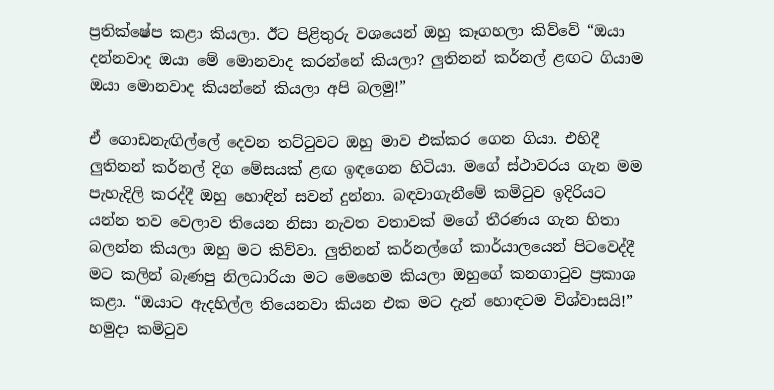ප්‍රතික්ෂේප කළා කියලා. ඊට පිළිතුරු වශයෙන් ඔහු කෑගහලා කිව්වේ “ඔයා දන්නවාද ඔයා මේ මොනවාද කරන්නේ කියලා? ලුතිනන් කර්නල් ළඟට ගියාම ඔයා මොනවාද කියන්නේ කියලා අපි බලමු!”

ඒ ගොඩනැඟිල්ලේ දෙවන තට්ටුවට ඔහු මාව එක්කර ගෙන ගියා. එහිදී ලුතිනන් කර්නල් දිග මේසයක් ළඟ ඉඳගෙන හිටියා. මගේ ස්ථාවරය ගැන මම පැහැදිලි කරද්දී ඔහු හොඳින් සවන් දුන්නා. බඳවාගැනීමේ කමිටුව ඉදිරියට යන්න තව වෙලාව තියෙන නිසා නැවත වතාවක් මගේ තීරණය ගැන හිතා බලන්න කියලා ඔහු මට කිව්වා. ලුතිනන් කර්නල්ගේ කාර්යාලයෙන් පිටවෙද්දී මට කලින් බැණපු නිලධාරියා මට මෙහෙම කියලා ඔහුගේ කනගාටුව ප්‍රකාශ කළා. “ඔයාට ඇදහිල්ල තියෙනවා කියන එක මට දැන් හොඳටම විශ්වාසයි!” හමුදා කමිටුව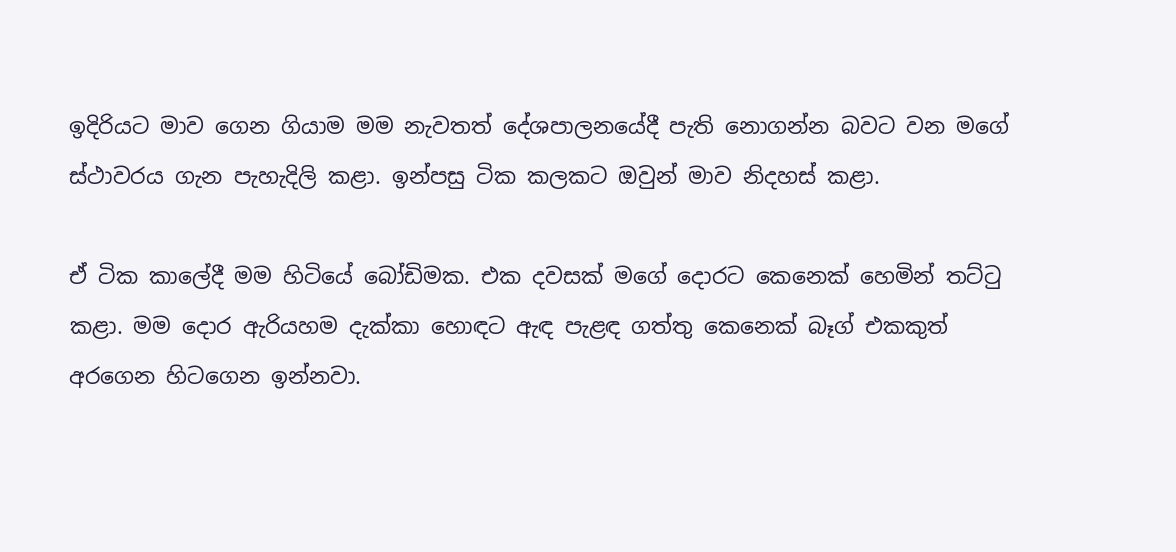ඉදිරියට මාව ගෙන ගියාම මම නැවතත් දේශපාලනයේදී පැති නොගන්න බවට වන මගේ ස්ථාවරය ගැන පැහැදිලි කළා. ඉන්පසු ටික කලකට ඔවුන් මාව නිදහස් කළා.

ඒ ටික කාලේදී මම හිටියේ බෝඩිමක. එක දවසක් මගේ දොරට කෙනෙක් හෙමින් තට්ටු කළා. මම දොර ඇරියහම දැක්කා හොඳට ඇඳ පැළඳ ගත්තු කෙනෙක් බෑග් එකකුත් අරගෙන හිටගෙන ඉන්නවා.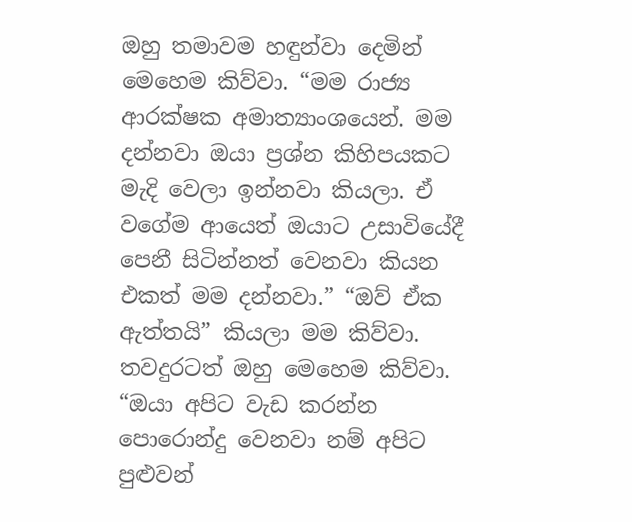ඔහු තමාවම හඳුන්වා දෙමින් මෙහෙම කිව්වා. “මම රාජ්‍ය ආරක්ෂක අමාත්‍යාංශයෙන්. මම දන්නවා ඔයා ප්‍රශ්න කිහිපයකට මැදි වෙලා ඉන්නවා කියලා. ඒ වගේම ආයෙත් ඔයාට උසාවියේදී පෙනී සිටින්නත් වෙනවා කියන එකත් මම දන්නවා.” “ඔව් ඒක ඇත්තයි” කියලා මම කිව්වා. තවදුරටත් ඔහු මෙහෙම කිව්වා. “ඔයා අපිට වැඩ කරන්න පොරොන්දු වෙනවා නම් අපිට පුළුවන්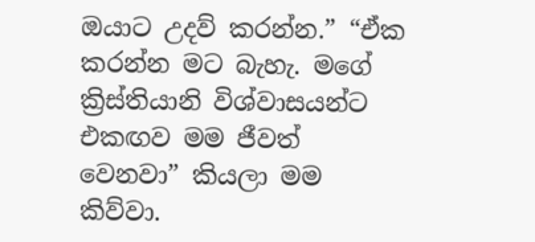ඔයාට උදව් කරන්න.” “ඒක කරන්න මට බැහැ. මගේ ක්‍රිස්තියානි විශ්වාසයන්ට එකඟව මම ජීවත් වෙනවා” කියලා මම කිව්වා.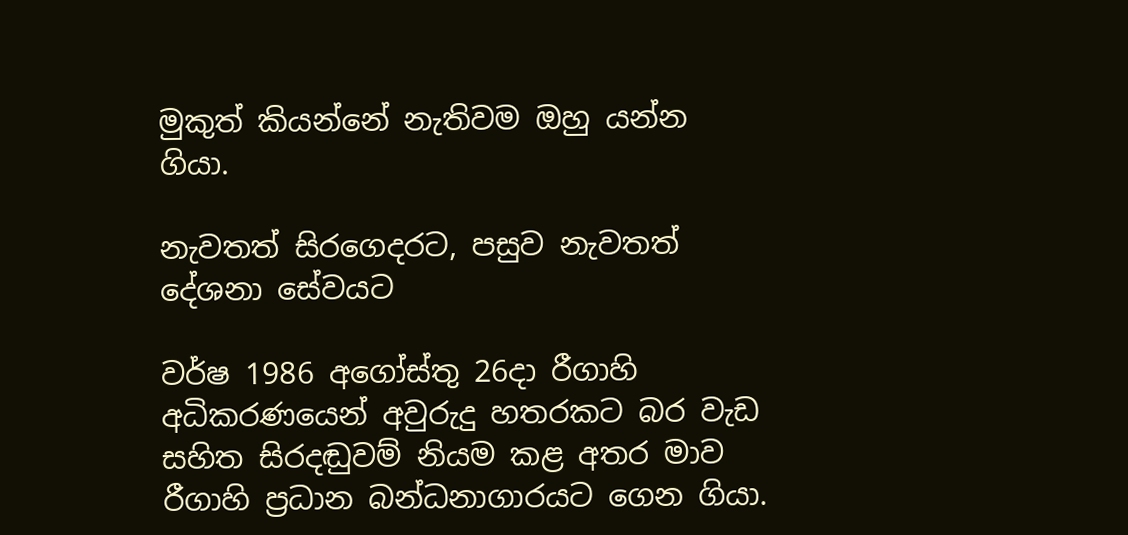මුකුත් කියන්නේ නැතිවම ඔහු යන්න ගියා.

නැවතත් සිරගෙදරට, පසුව නැවතත් දේශනා සේවයට

වර්ෂ 1986 අගෝස්තු 26දා රීගාහි අධිකරණයෙන් අවුරුදු හතරකට බර වැඩ සහිත සිරදඬුවම් නියම කළ අතර මාව රීගාහි ප්‍රධාන බන්ධනාගාරයට ගෙන ගියා.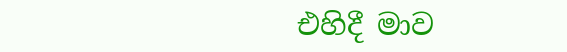එහිදී මාව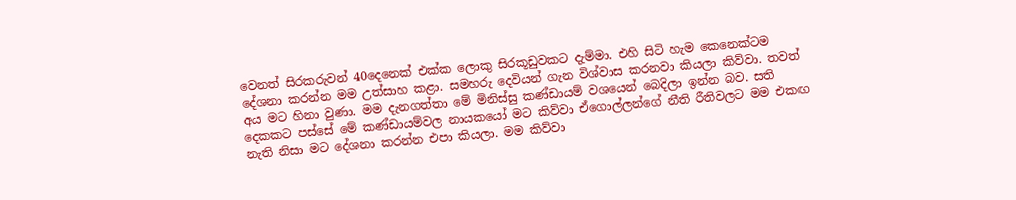වෙනත් සිරකරුවන් 40දෙනෙක් එක්ක ලොකු සිරකූඩුවකට දැම්මා. එහි සිටි හැම කෙනෙක්ටම දේශනා කරන්න මම උත්සාහ කළා. සමහරු දෙවියන් ගැන විශ්වාස කරනවා කියලා කිව්වා. තවත් අය මට හිනා වුණා. මම දැනගත්තා මේ මිනිස්සු කණ්ඩායම් වශයෙන් බෙදිලා ඉන්න බව. සති දෙකකට පස්සේ මේ කණ්ඩායම්වල නායකයෝ මට කිව්වා ඒගොල්ලන්ගේ නීති රීතිවලට මම එකඟ නැති නිසා මට දේශනා කරන්න එපා කියලා. මම කිව්වා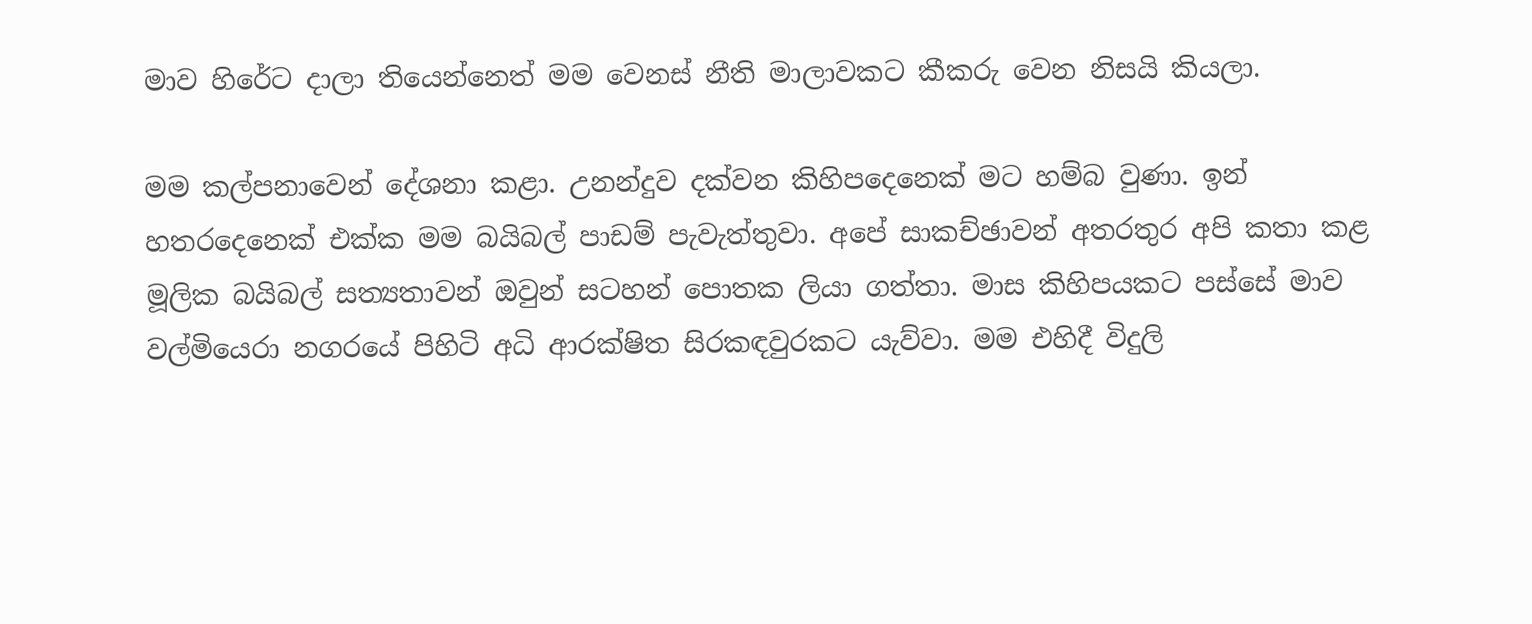මාව හිරේට දාලා තියෙන්නෙත් මම වෙනස් නීති මාලාවකට කීකරු වෙන නිසයි කියලා.

මම කල්පනාවෙන් දේශනා කළා. උනන්දුව දක්වන කිහිපදෙනෙක් මට හම්බ වුණා. ඉන් හතරදෙනෙක් එක්ක මම බයිබල් පාඩම් පැවැත්තුවා. අපේ සාකච්ඡාවන් අතරතුර අපි කතා කළ මූලික බයිබල් සත්‍යතාවන් ඔවුන් සටහන් පොතක ලියා ගත්තා. මාස කිහිපයකට පස්සේ මාව වල්මියෙරා නගරයේ පිහිටි අධි ආරක්ෂිත සිරකඳවුරකට යැව්වා. මම එහිදී විදුලි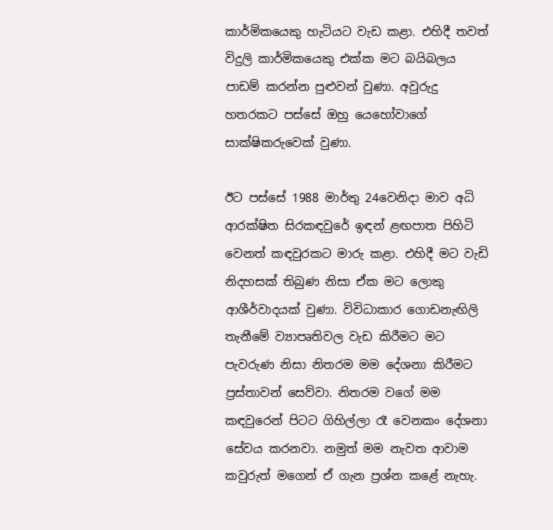කාර්මිකයෙකු හැටියට වැඩ කළා. එහිදී තවත් විදුලි කාර්මිකයෙකු එක්ක මට බයිබලය පාඩම් කරන්න පුළුවන් වුණා. අවුරුදු හතරකට පස්සේ ඔහු යෙහෝවාගේ සාක්ෂිකරුවෙක් වුණා.

ඊට පස්සේ 1988 මාර්තු 24වෙනිදා මාව අධි ආරක්ෂිත සිරකඳවුරේ ඉඳන් ළඟපාත පිහිටි වෙනත් කඳවුරකට මාරු කළා. එහිදී මට වැඩි නිදහසක් තිබුණ නිසා ඒක මට ලොකු ආශීර්වාදයක් වුණා. විවිධාකාර ගොඩනැඟිලි තැනීමේ ව්‍යාපෘතිවල වැඩ කිරීමට මට පැවරුණ නිසා නිතරම මම දේශනා කිරීමට ප්‍රස්තාවන් සෙව්වා. නිතරම වගේ මම කඳවුරෙන් පිටට ගිහිල්ලා රෑ වෙනකං දේශනා සේවය කරනවා. නමුත් මම නැවත ආවාම කවුරුත් මගෙන් ඒ ගැන ප්‍රශ්න කළේ නැහැ.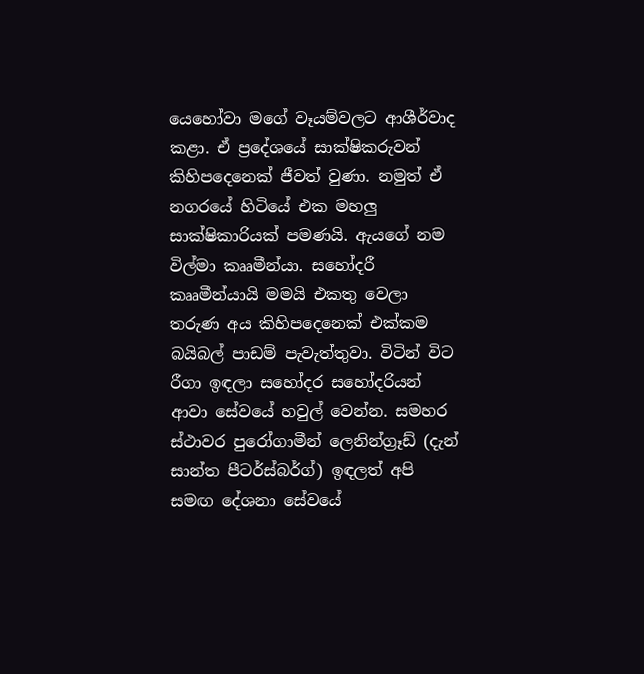යෙහෝවා මගේ වෑයම්වලට ආශීර්වාද කළා. ඒ ප්‍රදේශයේ සාක්ෂිකරුවන් කිහිපදෙනෙක් ජීවත් වුණා. නමුත් ඒ නගරයේ හිටියේ එක මහලු සාක්ෂිකාරියක් පමණයි. ඇයගේ නම විල්මා කෲමීන්යා. සහෝදරී කෲමීන්යායි මමයි එකතු වෙලා තරුණ අය කිහිපදෙනෙක් එක්කම බයිබල් පාඩම් පැවැත්තුවා. විටින් විට රීගා ඉඳලා සහෝදර සහෝදරියන් ආවා සේවයේ හවුල් වෙන්න. සමහර ස්ථාවර පුරෝගාමීන් ලෙනින්ග්‍රෑඩ් (දැන් සාන්ත පීටර්ස්බර්ග්) ඉඳලත් අපි සමඟ දේශනා සේවයේ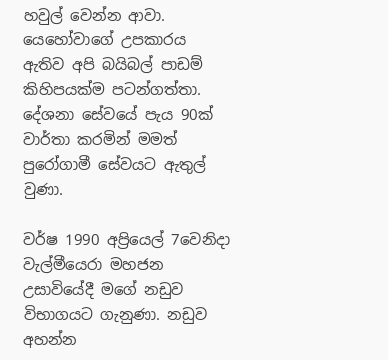හවුල් වෙන්න ආවා. යෙහෝවාගේ උපකාරය ඇතිව අපි බයිබල් පාඩම් කිහිපයක්ම පටන්ගත්තා. දේශනා සේවයේ පැය 90ක් වාර්තා කරමින් මමත් පුරෝගාමී සේවයට ඇතුල් වුණා.

වර්ෂ 1990 අප්‍රියෙල් 7වෙනිදා වැල්මීයෙරා මහජන උසාවියේදී මගේ නඩුව විභාගයට ගැනුණා. නඩුව අහන්න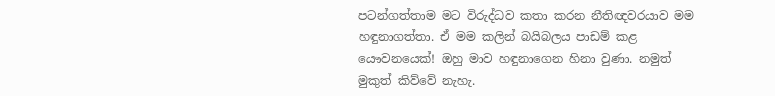පටන්ගත්තාම මට විරුද්ධව කතා කරන නීතිඥවරයාව මම හඳුනාගත්තා. ඒ මම කලින් බයිබලය පාඩම් කළ යෞවනයෙක්! ඔහු මාව හඳුනාගෙන හිනා වුණා. නමුත් මුකුත් කිව්වේ නැහැ.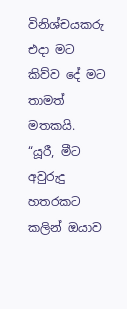විනිශ්චයකරු එදා මට කිව්ව දේ මට තාමත් මතකයි. “යූරී, මීට අවුරුදු හතරකට කලින් ඔයාව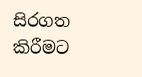සිරගත කිරීමට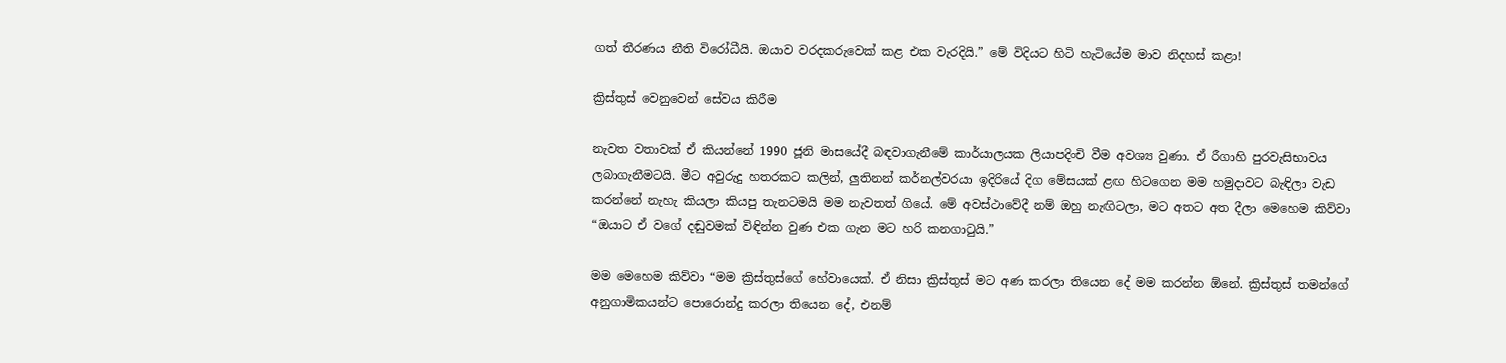ගත් තීරණය නීති විරෝධීයි. ඔයාව වරදකරුවෙක් කළ එක වැරදියි.” මේ විදියට හිටි හැටියේම මාව නිදහස් කළා!

ක්‍රිස්තුස් වෙනුවෙන් සේවය කිරීම

නැවත වතාවක් ඒ කියන්නේ 1990 ජූනි මාසයේදී බඳවාගැනීමේ කාර්යාලයක ලියාපදිංචි වීම අවශ්‍ය වුණා. ඒ රීගාහි පුරවැසිභාවය ලබාගැනීමටයි. මීට අවුරුදු හතරකට කලින්, ලුතිනන් කර්නල්වරයා ඉදිරියේ දිග මේසයක් ළඟ හිටගෙන මම හමුදාවට බැඳිලා වැඩ කරන්නේ නැහැ කියලා කියපු තැනටමයි මම නැවතත් ගියේ. මේ අවස්ථාවේදී නම් ඔහු නැඟිටලා, මට අතට අත දීලා මෙහෙම කිව්වා “ඔයාට ඒ වගේ දඬුවමක් විඳින්න වුණ එක ගැන මට හරි කනගාටුයි.”

මම මෙහෙම කිව්වා “මම ක්‍රිස්තුස්ගේ හේවායෙක්. ඒ නිසා ක්‍රිස්තුස් මට අණ කරලා තියෙන දේ මම කරන්න ඕනේ. ක්‍රිස්තුස් තමන්ගේ අනුගාමිකයන්ට පොරොන්දු කරලා තියෙන දේ, එනම්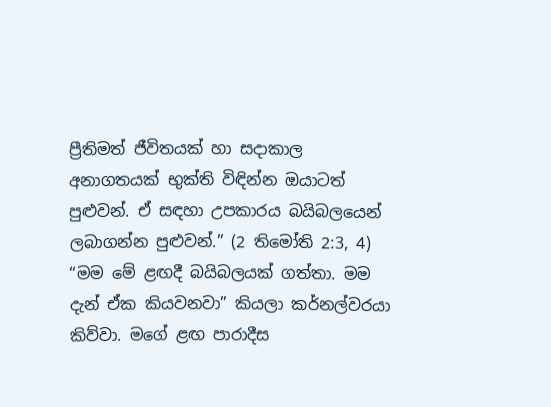ප්‍රීතිමත් ජීවිතයක් හා සදාකාල අනාගතයක් භුක්ති විඳින්න ඔයාටත් පුළුවන්. ඒ සඳහා උපකාරය බයිබලයෙන් ලබාගන්න පුළුවන්.” (2 තිමෝති 2:3, 4) “මම මේ ළඟදී බයිබලයක් ගත්තා. මම දැන් ඒක කියවනවා” කියලා කර්නල්වරයා කිව්වා. මගේ ළඟ පාරාදීස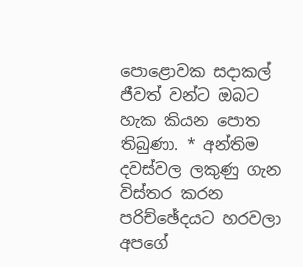පොළොවක සදාකල් ජීවත් වන්ට ඔබට හැක කියන පොත තිබුණා. * අන්තිම දවස්වල ලකුණු ගැන විස්තර කරන පරිච්ඡේදයට හරවලා අපගේ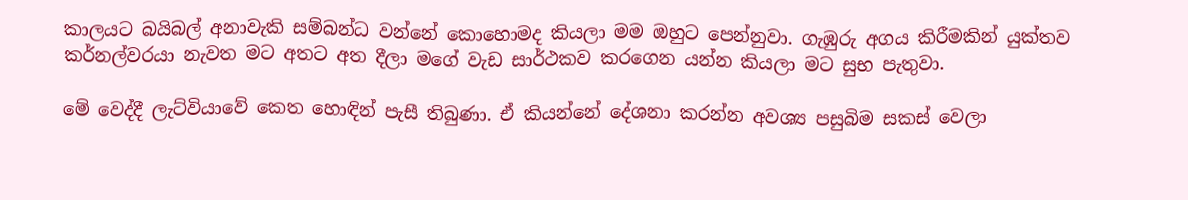කාලයට බයිබල් අනාවැකි සම්බන්ධ වන්නේ කොහොමද කියලා මම ඔහුට පෙන්නුවා. ගැඹුරු අගය කිරීමකින් යුක්තව කර්නල්වරයා නැවත මට අතට අත දීලා මගේ වැඩ සාර්ථකව කරගෙන යන්න කියලා මට සුභ පැතුවා.

මේ වෙද්දී ලැට්වියාවේ කෙත හොඳින් පැසී තිබුණා. ඒ කියන්නේ දේශනා කරන්න අවශ්‍ය පසුබිම සකස් වෙලා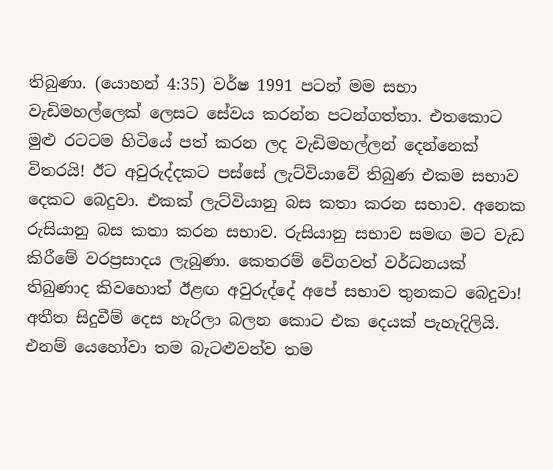තිබුණා. (යොහන් 4:35) වර්ෂ 1991 පටන් මම සභා වැඩිමහල්ලෙක් ලෙසට සේවය කරන්න පටන්ගත්තා. එතකොට මුළු රටටම හිටියේ පත් කරන ලද වැඩිමහල්ලන් දෙන්නෙක් විතරයි! ඊට අවුරුද්දකට පස්සේ ලැට්වියාවේ තිබුණ එකම සභාව දෙකට බෙදුවා. එකක් ලැට්වියානු බස කතා කරන සභාව. අනෙක රුසියානු බස කතා කරන සභාව. රුසියානු සභාව සමඟ මට වැඩ කිරීමේ වරප්‍රසාදය ලැබුණා. කෙතරම් වේගවත් වර්ධනයක් තිබුණාද කිවහොත් ඊළඟ අවුරුද්දේ අපේ සභාව තුනකට බෙදුවා! අතීත සිදුවීම් දෙස හැරිලා බලන කොට එක දෙයක් පැහැදිලියි. එනම් යෙහෝවා තම බැටළුවන්ව තම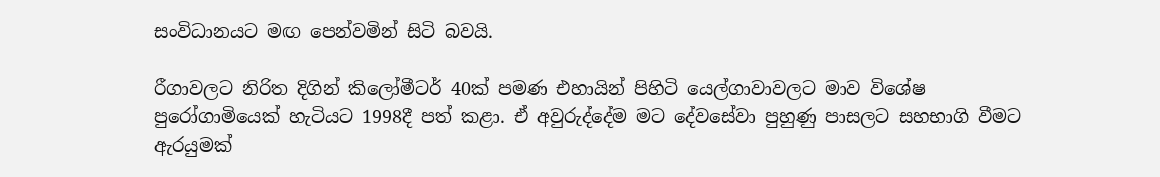සංවිධානයට මඟ පෙන්වමින් සිටි බවයි.

රීගාවලට නිරිත දිගින් කිලෝමීටර් 40ක් පමණ එහායින් පිහිටි යෙල්ගාවාවලට මාව විශේෂ පුරෝගාමියෙක් හැටියට 1998දී පත් කළා. ඒ අවුරුද්දේම මට දේවසේවා පුහුණු පාසලට සහභාගි වීමට ඇරයුමක්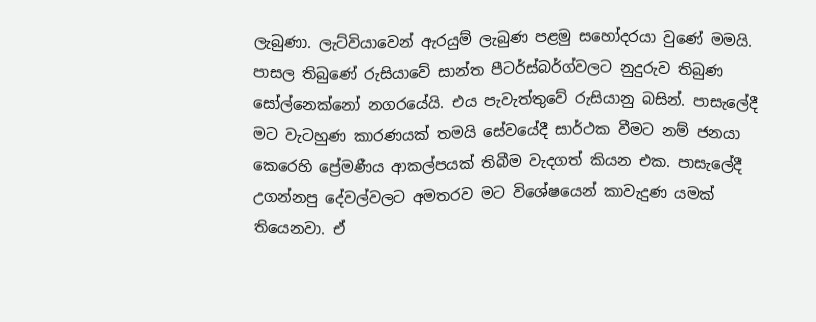ලැබුණා. ලැට්වියාවෙන් ඇරයුම් ලැබුණ පළමු සහෝදරයා වුණේ මමයි. පාසල තිබුණේ රුසියාවේ සාන්ත පීටර්ස්බර්ග්වලට නුදුරුව තිබුණ සෝල්නෙක්නෝ නගරයේයි. එය පැවැත්තුවේ රුසියානු බසින්. පාසැලේදී මට වැටහුණ කාරණයක් තමයි සේවයේදී සාර්ථක වීමට නම් ජනයා කෙරෙහි ප්‍රේමණීය ආකල්පයක් තිබීම වැදගත් කියන එක. පාසැලේදී උගන්නපු දේවල්වලට අමතරව මට විශේෂයෙන් කාවැදුණ යමක් තියෙනවා. ඒ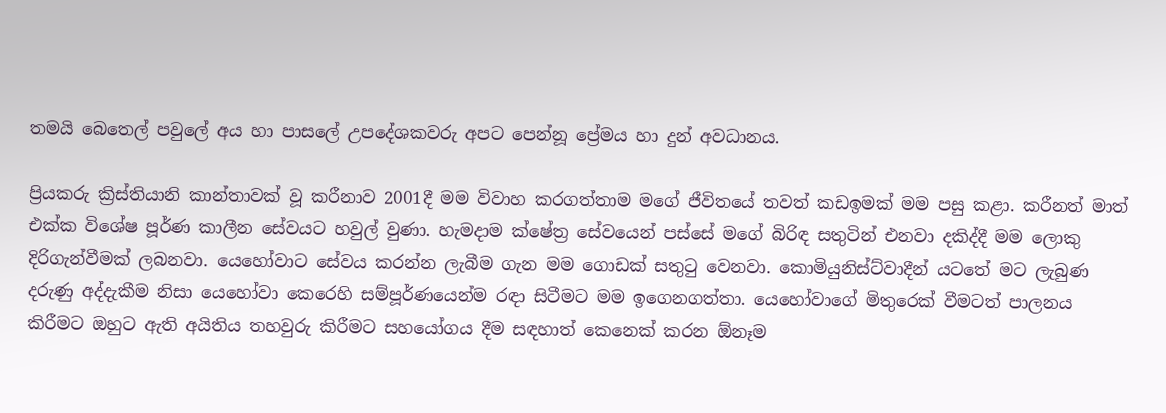තමයි බෙතෙල් පවුලේ අය හා පාසලේ උපදේශකවරු අපට පෙන්නූ ප්‍රේමය හා දුන් අවධානය.

ප්‍රියකරු ක්‍රිස්තියානි කාන්තාවක් වූ කරීනාව 2001දී මම විවාහ කරගත්තාම මගේ ජීවිතයේ තවත් කඩඉමක් මම පසු කළා. කරීනත් මාත් එක්ක විශේෂ පූර්ණ කාලීන සේවයට හවුල් වුණා. හැමදාම ක්ෂේත්‍ර සේවයෙන් පස්සේ මගේ බිරිඳ සතුටින් එනවා දකිද්දී මම ලොකු දිරිගැන්වීමක් ලබනවා. යෙහෝවාට සේවය කරන්න ලැබීම ගැන මම ගොඩක් සතුටු වෙනවා. කොමියුනිස්ට්වාදීන් යටතේ මට ලැබුණ දරුණු අද්දැකීම නිසා යෙහෝවා කෙරෙහි සම්පූර්ණයෙන්ම රඳා සිටීමට මම ඉගෙනගත්තා. යෙහෝවාගේ මිතුරෙක් වීමටත් පාලනය කිරීමට ඔහුට ඇති අයිතිය තහවුරු කිරීමට සහයෝගය දීම සඳහාත් කෙනෙක් කරන ඕනෑම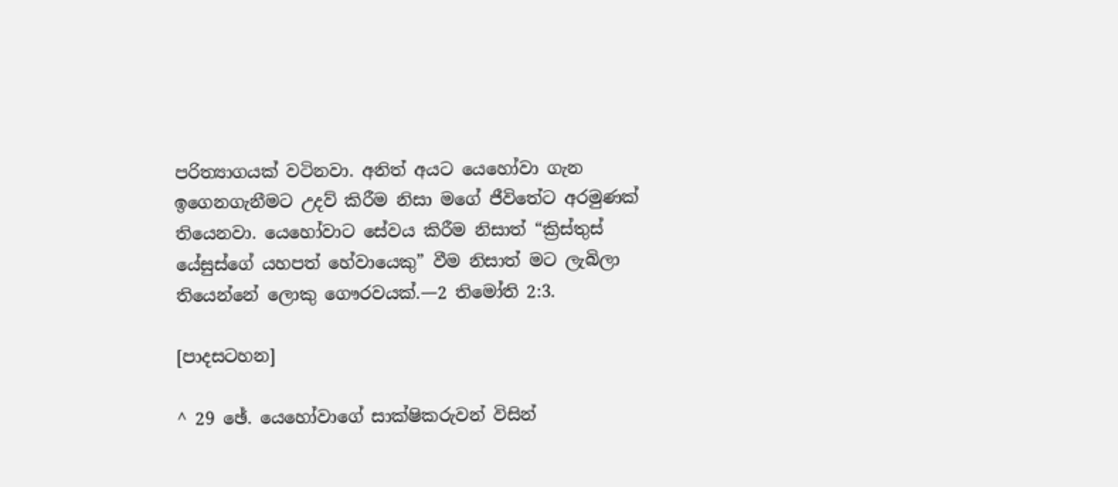පරිත්‍යාගයක් වටිනවා. අනිත් අයට යෙහෝවා ගැන ඉගෙනගැනීමට උදව් කිරීම නිසා මගේ ජීවිතේට අරමුණක් තියෙනවා. යෙහෝවාට සේවය කිරීම නිසාත් “ක්‍රිස්තුස් යේසුස්ගේ යහපත් හේවායෙකු” වීම නිසාත් මට ලැබිලා තියෙන්නේ ලොකු ගෞරවයක්.—2 තිමෝති 2:3.

[පාදසටහන]

^ 29 ඡේ. යෙහෝවාගේ සාක්ෂිකරුවන් විසින්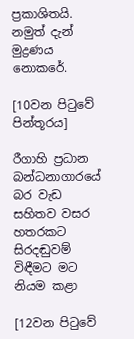ප්‍රකාශිතයි. නමුත් දැන් මුද්‍රණය නොකරේ.

[10වන පිටුවේ පින්තූරය]

රීගාහි ප්‍රධාන බන්ධනාගාරයේ බර වැඩ සහිතව වසර හතරකට සිරදඬුවම් විඳීමට මට නියම කළා

[12වන පිටුවේ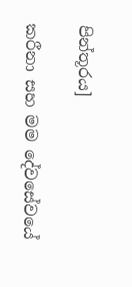පින්තූරය]

කරීනා සහ මම දේවසේවයේ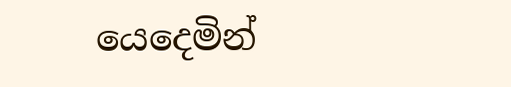යෙදෙමින්